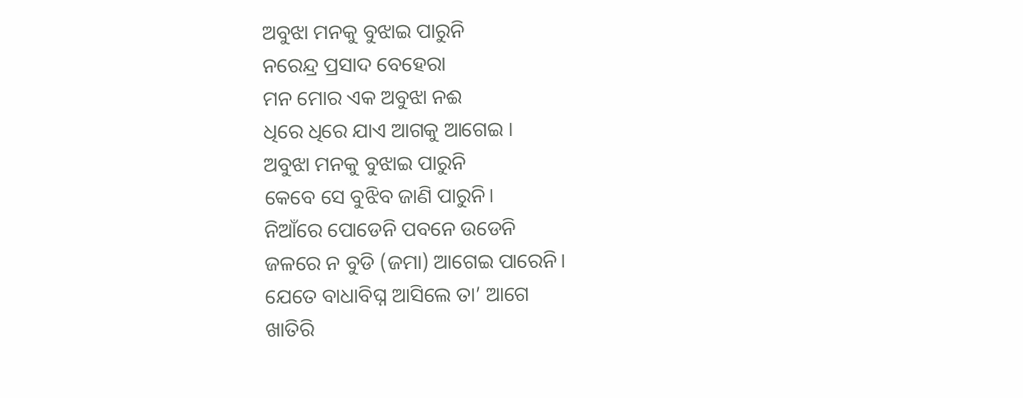ଅବୁଝା ମନକୁ ବୁଝାଇ ପାରୁନି
ନରେନ୍ଦ୍ର ପ୍ରସାଦ ବେହେରା
ମନ ମୋର ଏକ ଅବୁଝା ନଈ
ଧିରେ ଧିରେ ଯାଏ ଆଗକୁ ଆଗେଇ ।
ଅବୁଝା ମନକୁ ବୁଝାଇ ପାରୁନି
କେବେ ସେ ବୁଝିବ ଜାଣି ପାରୁନି।
ନିଆଁରେ ପୋଡେନି ପବନେ ଉଡେନି
ଜଳରେ ନ ବୁଡି (ଜମା) ଆଗେଇ ପାରେନି।
ଯେତେ ବାଧାବିଘ୍ନ ଆସିଲେ ତା’ ଆଗେ
ଖାତିରି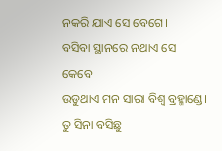ନକରି ଯାଏ ସେ ବେଗେ।
ବସିବା ସ୍ଥାନରେ ନଥାଏ ସେ କେବେ
ଉଡୁଥାଏ ମନ ସାରା ବିଶ୍ବ ବ୍ରହ୍ମାଣ୍ଡେ।
ତୁ ସିନା ବସିଛୁ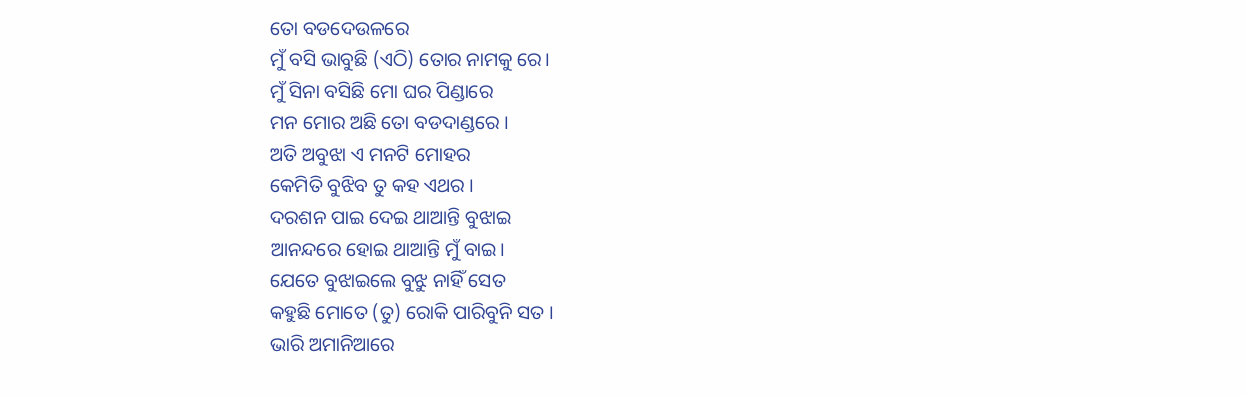ତୋ ବଡଦେଉଳରେ
ମୁଁ ବସି ଭାବୁଛି (ଏଠି) ତୋର ନାମକୁ ରେ।
ମୁଁ ସିନା ବସିଛି ମୋ ଘର ପିଣ୍ଡାରେ
ମନ ମୋର ଅଛି ତୋ ବଡଦାଣ୍ଡରେ ।
ଅତି ଅବୁଝା ଏ ମନଟି ମୋହର
କେମିତି ବୁଝିବ ତୁ କହ ଏଥର ।
ଦରଶନ ପାଇ ଦେଇ ଥାଆନ୍ତି ବୁଝାଇ
ଆନନ୍ଦରେ ହୋଇ ଥାଆନ୍ତି ମୁଁ ବାଇ।
ଯେତେ ବୁଝାଇଲେ ବୁଝୁ ନାହିଁ ସେତ
କହୁଛି ମୋତେ (ତୁ) ରୋକି ପାରିବୁନି ସତ ।
ଭାରି ଅମାନିଆରେ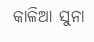କାଳିଆ ସୁନା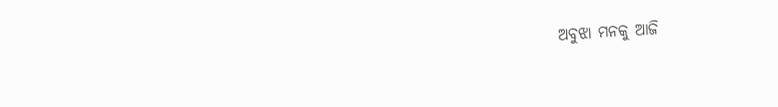ଅବୁଝା ମନକୁ ଆଜି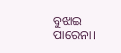ବୁଝାଇ ପାରେନା।